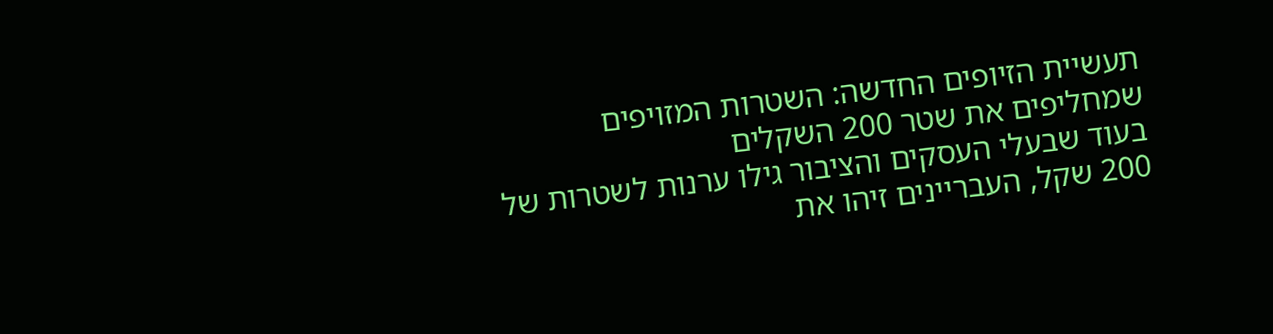תעשיית הזיופים החדשה: השטרות המזויפים שמחליפים את שטר 200 השקלים
בעוד שבעלי העסקים והציבור גילו ערנות לשטרות של 200 שקל, העבריינים זיהו את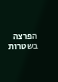הפרצה בשטרות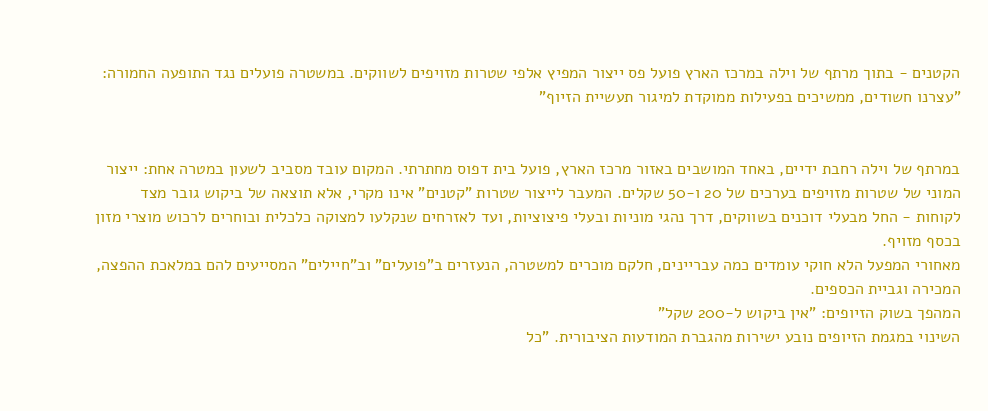הקטנים - בתוך מרתף של וילה במרכז הארץ פועל פס ייצור המפיץ אלפי שטרות מזויפים לשווקים. במשטרה פועלים נגד התופעה החמורה: "עצרנו חשודים, ממשיכים בפעילות ממוקדת למיגור תעשיית הזיוף"


במרתף של וילה רחבת ידיים, באחד המושבים באזור מרכז הארץ, פועל בית דפוס מחתרתי. המקום עובד מסביב לשעון במטרה אחת: ייצור המוני של שטרות מזויפים בערכים של 20 ו-50 שקלים. המעבר לייצור שטרות "קטנים" אינו מקרי, אלא תוצאה של ביקוש גובר מצד לקוחות - החל מבעלי דוכנים בשווקים, דרך נהגי מוניות ובעלי פיצוציות, ועד לאזרחים שנקלעו למצוקה כלכלית ובוחרים לרכוש מוצרי מזון בכסף מזויף.
מאחורי המפעל הלא חוקי עומדים כמה עבריינים, חלקם מוכרים למשטרה, הנעזרים ב"פועלים" וב"חיילים" המסייעים להם במלאכת ההפצה, המכירה וגביית הכספים.
המהפך בשוק הזיופים: "אין ביקוש ל-200 שקל"
השינוי במגמת הזיופים נובע ישירות מהגברת המודעות הציבורית. "כל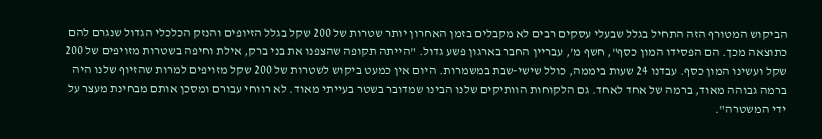הביקוש המטורף הזה התחיל בגלל שבעלי עסקים רבים לא מקבלים בזמן האחרון יותר שטרות של 200 שקל בגלל הזיופים והנזק הכלכלי הגדול שנגרם להם כתוצאה מכך. הם הפסידו המון כסף", חשף מ', עבריין החבר בארגון פשע גדול. "הייתה תקופה שהצפנו את בני ברק, אילת וחיפה בשטרות מזויפים של 200 שקל ועשינו המון כסף. עבדנו 24 שעות ביממה, כולל שישי-שבת במשמרות. היום אין כמעט ביקוש לשטרות של 200 שקל מזויפים למרות שהזיוף שלנו היה ברמה גבוהה מאוד, ברמה של אחד לאחד. גם הלקוחות הוותיקים שלנו הבינו שמדובר בשטר בעייתי מאוד. לא רווחי עבורם ומסכן אותם מבחינת מעצר על ידי המשטרה".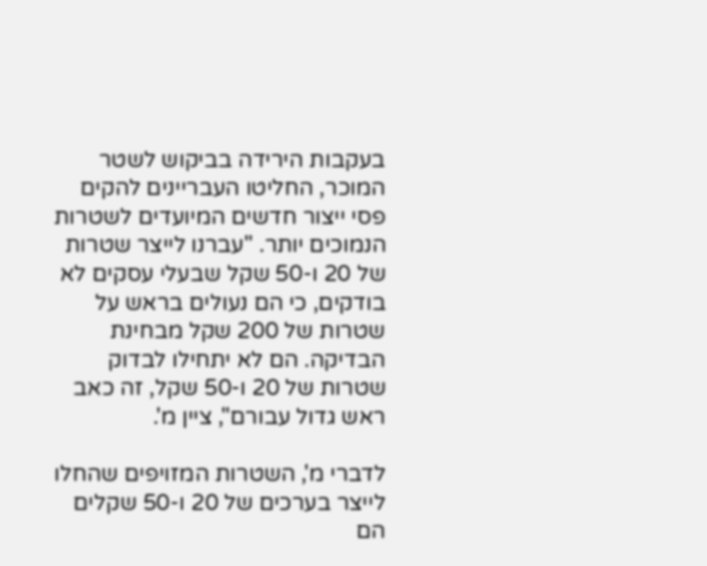בעקבות הירידה בביקוש לשטר המוכר, החליטו העבריינים להקים פסי ייצור חדשים המיועדים לשטרות הנמוכים יותר. "עברנו לייצר שטרות של 20 ו-50 שקל שבעלי עסקים לא בודקים, כי הם נעולים בראש על שטרות של 200 שקל מבחינת הבדיקה. הם לא יתחילו לבדוק שטרות של 20 ו-50 שקל, זה כאב ראש גדול עבורם", ציין מ'.

לדברי מ', השטרות המזויפים שהחלו לייצר בערכים של 20 ו-50 שקלים הם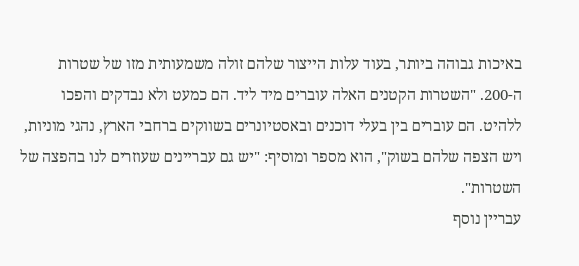באיכות גבוהה ביותר, בעוד עלות הייצור שלהם זולה משמעותית מזו של שטרות ה-200. "השטרות הקטנים האלה עוברים מיד ליד. הם כמעט ולא נבדקים והפכו ללהיט. הם עוברים בין בעלי דוכנים ובאסטיונרים בשווקים ברחבי הארץ, נהגי מוניות, ויש הצפה שלהם בשוק", הוא מספר ומוסיף: "יש גם עבריינים שעוזרים לנו בהפצה של השטרות".
עבריין נוסף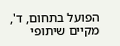הפועל בתחום, ד', מקיים שיתופי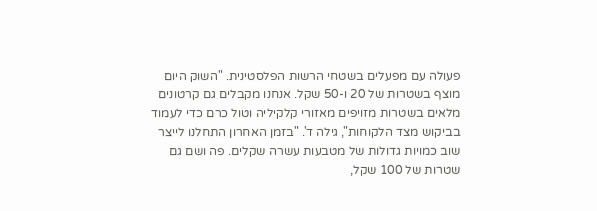פעולה עם מפעלים בשטחי הרשות הפלסטינית. "השוק היום מוצף בשטרות של 20 ו-50 שקל. אנחנו מקבלים גם קרטונים מלאים בשטרות מזויפים מאזורי קלקיליה וטול כרם כדי לעמוד בביקוש מצד הלקוחות", גילה ד'. "בזמן האחרון התחלנו לייצר שוב כמויות גדולות של מטבעות עשרה שקלים. פה ושם גם שטרות של 100 שקל,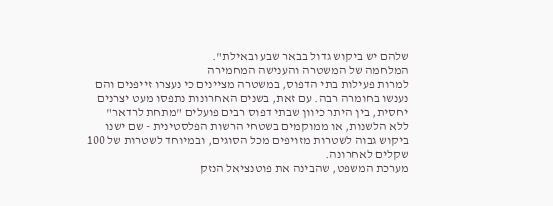שלהם יש ביקוש גדול בבאר שבע ובאילת".
המלחמה של המשטרה והענישה המחמירה
למרות פעילות בתי הדפוס, במשטרה מציינים כי נעצרו זייפנים והם נענשו בחומרה רבה. עם זאת, בשנים האחרונות נתפסו מעט יצרנים יחסית, בין היתר כיוון שבתי דפוס רבים פועלים "מתחת לרדאר" ללא הלשנות, או ממוקמים בשטחי הרשות הפלסטינית - שם ישנו ביקוש גבוה לשטרות מזויפים מכל הסוגים, ובמיוחד לשטרות של 100 שקלים לאחרונה.
מערכת המשפט, שהבינה את פוטנציאל הנזק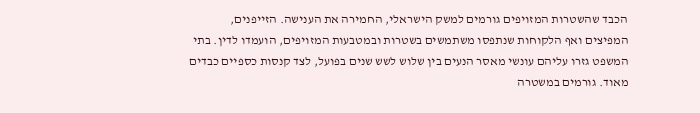הכבד שהשטרות המזויפים גורמים למשק הישראלי, החמירה את הענישה. הזייפנים, המפיצים ואף הלקוחות שנתפסו משתמשים בשטרות ובמטבעות המזויפים, הועמדו לדין. בתי המשפט גזרו עליהם עונשי מאסר הנעים בין שלוש לשש שנים בפועל, לצד קנסות כספיים כבדים מאוד. גורמים במשטרה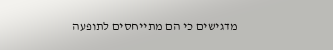מדגישים כי הם מתייחסים לתופעה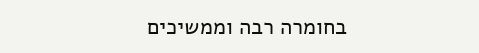בחומרה רבה וממשיכים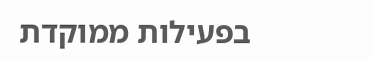בפעילות ממוקדת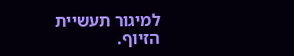למיגור תעשיית הזיוף.